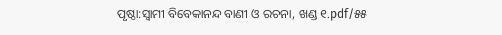ପୃଷ୍ଠା:ସ୍ୱାମୀ ବିବେକାନନ୍ଦ ବାଣୀ ଓ ରଚନା, ଖଣ୍ଡ ୧.pdf/୫୫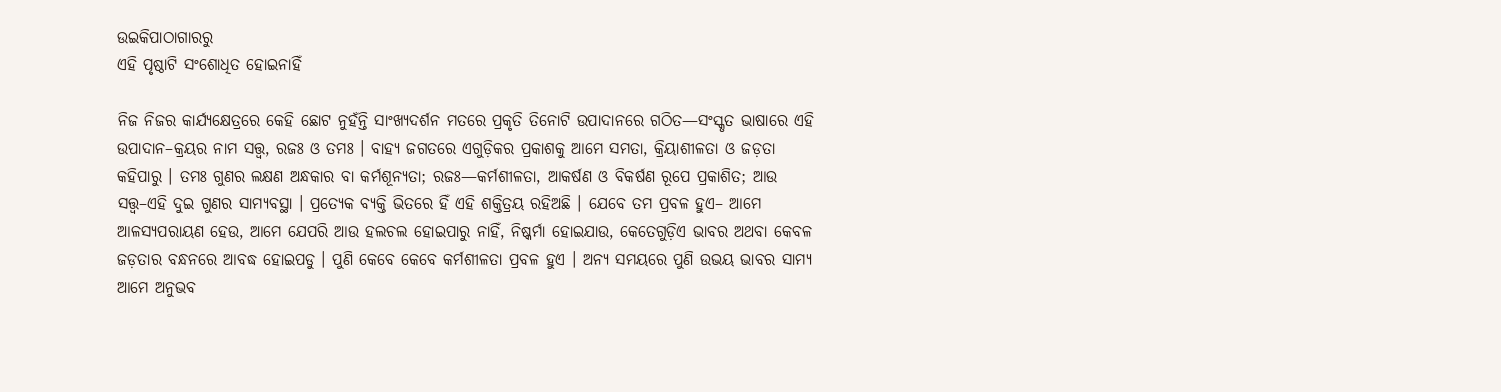ଉଇକିପାଠାଗାର‌ରୁ
ଏହି ପୃଷ୍ଠାଟି ସଂଶୋଧିତ ହୋଇନାହିଁ

ନିଜ ନିଜର କାର୍ଯ୍ୟକ୍ଷେତ୍ରରେ କେହି ଛୋଟ ନୁହଁନ୍ତି ସାଂଖ୍ୟଦର୍ଶନ ମତରେ ପ୍ରକୃତି ତିନୋଟି ଉପାଦାନରେ ଗଠିତ—ସଂସ୍କୃତ ଭାଷାରେ ଏହି ଉପାଦାନ–କ୍ରୟର ନାମ ସତ୍ତ୍ବ, ରଜଃ ଓ ତମଃ । ବାହ୍ୟ ଜଗତରେ ଏଗୁଡ଼ିକର ପ୍ରକାଶକୁ ଆମେ ସମତା, କ୍ରିୟାଶୀଳତା ଓ ଜଡ଼ତା କହିପାରୁ । ତମଃ ଗୁଣର ଲକ୍ଷଣ ଅନ୍ଧକାର ବା କର୍ମଶୂନ୍ୟତା; ରଜଃ—କର୍ମଶୀଳତା, ଆକର୍ଷଣ ଓ ବିକର୍ଷଣ ରୂପେ ପ୍ରକାଶିତ; ଆଉ ସତ୍ତ୍ଵ–ଏହି ଦୁଇ ଗୁଣର ସାମ୍ୟବସ୍ଥା । ପ୍ରତ୍ୟେକ ବ୍ୟକ୍ତି ଭିତରେ ହିଁ ଏହି ଶକ୍ତିତ୍ରୟ ରହିଅଛି । ଯେବେ ତମ ପ୍ରବଳ ହୁଏ– ଆମେ ଆଳସ୍ୟପରାୟଣ ହେଉ, ଆମେ ଯେପରି ଆଉ ହଲଚଲ ହୋଇପାରୁ ନାହିଁ, ନିଷ୍କର୍ମା ହୋଇଯାଉ, କେତେଗୁଡ଼ିଏ ଭାବର ଅଥବା କେବଳ ଜଡ଼ତାର ବନ୍ଧନରେ ଆବଦ୍ଧ ହୋଇପଡୁ । ପୁଣି କେବେ କେବେ କର୍ମଶୀଳତା ପ୍ରବଳ ହୁଏ । ଅନ୍ୟ ସମୟରେ ପୁଣି ଉଭୟ ଭାବର ସାମ୍ୟ ଆମେ ଅନୁଭବ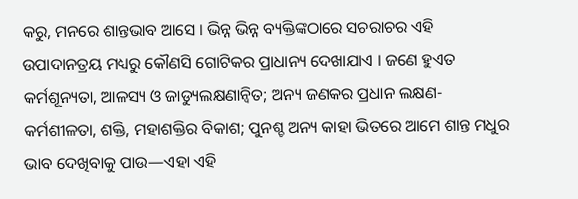କରୁ, ମନରେ ଶାନ୍ତଭାବ ଆସେ । ଭିନ୍ନ ଭିନ୍ନ ବ୍ୟକ୍ତିଙ୍କଠାରେ ସଚରାଚର ଏହି ଉପାଦାନତ୍ରୟ ମଧ୍ୟରୁ କୌଣସି ଗୋଟିକର ପ୍ରାଧାନ୍ୟ ଦେଖାଯାଏ । ଜଣେ ହୁଏତ କର୍ମଶୂନ୍ୟତା, ଆଳସ୍ୟ ଓ ଜାଡ୍ୟୁଲକ୍ଷଣାନ୍ବିତ; ଅନ୍ୟ ଜଣକର ପ୍ରଧାନ ଲକ୍ଷଣ-କର୍ମଶୀଳତା, ଶକ୍ତି, ମହାଶକ୍ତିର ବିକାଶ; ପୁନଶ୍ଚ ଅନ୍ୟ କାହା ଭିତରେ ଆମେ ଶାନ୍ତ ମଧୁର ଭାବ ଦେଖିବାକୁ ପାଉ—ଏହା ଏହି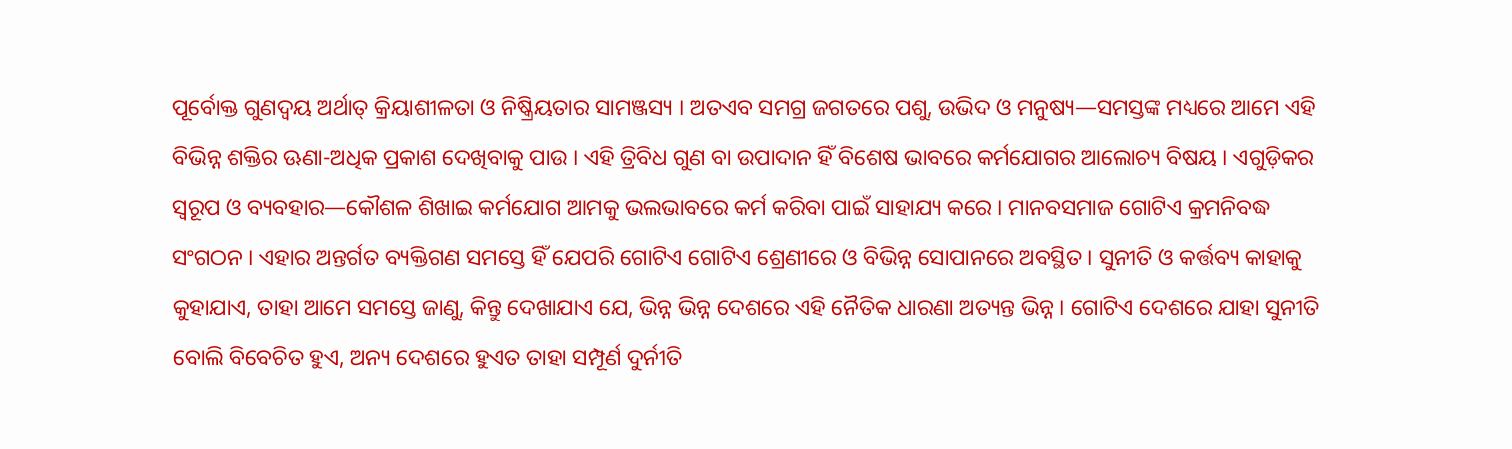ପୂର୍ବୋକ୍ତ ଗୁଣଦ୍ବୟ ଅର୍ଥାତ୍‌ କ୍ରିୟାଶୀଳତା ଓ ନିଷ୍କ୍ରିୟତାର ସାମଞ୍ଜସ୍ୟ । ଅତଏବ ସମଗ୍ର ଜଗତରେ ପଶୁ, ଉଭିଦ ଓ ମନୁଷ୍ୟ—ସମସ୍ତଙ୍କ ମଧ୍ୟରେ ଆମେ ଏହି ବିଭିନ୍ନ ଶକ୍ତିର ଊଣା-ଅଧିକ ପ୍ରକାଶ ଦେଖିବାକୁ ପାଉ । ଏହି ତ୍ରିବିଧ ଗୁଣ ବା ଉପାଦାନ ହିଁ ବିଶେଷ ଭାବରେ କର୍ମଯୋଗର ଆଲୋଚ୍ୟ ବିଷୟ । ଏଗୁଡ଼ିକର ସ୍ଵରୂପ ଓ ବ୍ୟବହାର—କୌଶଳ ଶିଖାଇ କର୍ମଯୋଗ ଆମକୁ ଭଲଭାବରେ କର୍ମ କରିବା ପାଇଁ ସାହାଯ୍ୟ କରେ । ମାନବସମାଜ ଗୋଟିଏ କ୍ରମନିବଦ୍ଧ ସଂଗଠନ । ଏହାର ଅନ୍ତର୍ଗତ ବ୍ୟକ୍ତିଗଣ ସମସ୍ତେ ହିଁ ଯେପରି ଗୋଟିଏ ଗୋଟିଏ ଶ୍ରେଣୀରେ ଓ ବିଭିନ୍ନ ସୋପାନରେ ଅବସ୍ଥିତ । ସୁନୀତି ଓ କର୍ତ୍ତବ୍ୟ କାହାକୁ କୁହାଯାଏ, ତାହା ଆମେ ସମସ୍ତେ ଜାଣୁ, କିନ୍ତୁ ଦେଖାଯାଏ ଯେ, ଭିନ୍ନ ଭିନ୍ନ ଦେଶରେ ଏହି ନୈତିକ ଧାରଣା ଅତ୍ୟନ୍ତ ଭିନ୍ନ । ଗୋଟିଏ ଦେଶରେ ଯାହା ସୁନୀତି ବୋଲି ବିବେଚିତ ହୁଏ, ଅନ୍ୟ ଦେଶରେ ହୁଏତ ତାହା ସମ୍ପୂର୍ଣ ଦୁର୍ନୀତି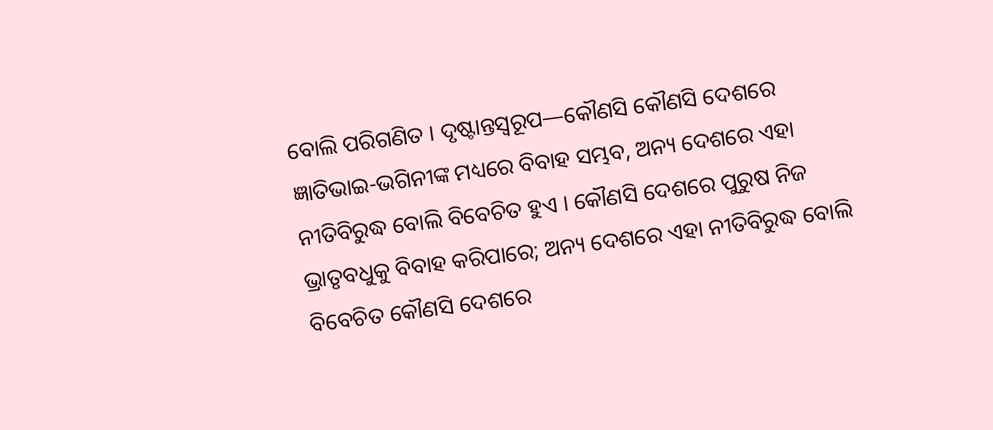ବୋଲି ପରିଗଣିତ । ଦୃଷ୍ଟାନ୍ତସ୍ଵରୂପ—କୌଣସି କୌଣସି ଦେଶରେ ଜ୍ଞାତିଭାଇ-ଭଗିନୀଙ୍କ ମଧ୍ୟରେ ବିବାହ ସମ୍ଭବ, ଅନ୍ୟ ଦେଶରେ ଏହା ନୀତିବିରୁଦ୍ଧ ବୋଲି ବିବେଚିତ ହୁଏ । କୌଣସି ଦେଶରେ ପୁରୁଷ ନିଜ ଭ୍ରାତୃବଧୁକୁ ବିବାହ କରିପାରେ; ଅନ୍ୟ ଦେଶରେ ଏହା ନୀତିବିରୁଦ୍ଧ ବୋଲି ବିବେଚିତ କୌଣସି ଦେଶରେ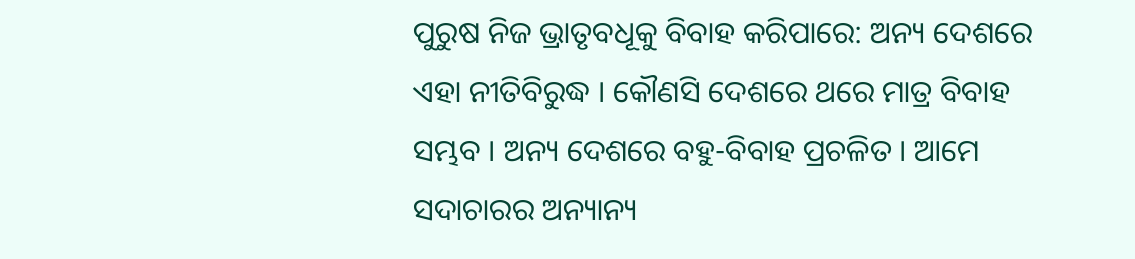ପୁରୁଷ ନିଜ ଭ୍ରାତୃବଧୂକୁ ବିବାହ କରିପାରେ: ଅନ୍ୟ ଦେଶରେ ଏହା ନୀତିବିରୁଦ୍ଧ । କୌଣସି ଦେଶରେ ଥରେ ମାତ୍ର ବିବାହ ସମ୍ଭବ । ଅନ୍ୟ ଦେଶରେ ବହୁ-ବିବାହ ପ୍ରଚଳିତ । ଆମେ ସଦାଚାରର ଅନ୍ୟାନ୍ୟ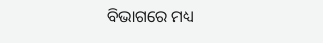ବିଭାଗରେ ମଧ୍ୟ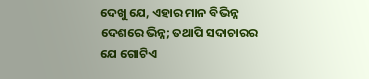ଦେଖୁ ଯେ, ଏହାର ମାନ ବିଭିନ୍ନ ଦେଶରେ ଭିନ୍ନ; ତଥାପି ସଦାଚାରର ଯେ ଗୋଟିଏ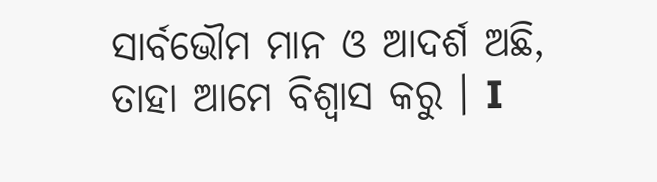ସାର୍ବଭୌମ ମାନ ଓ ଆଦର୍ଶ ଅଛି, ତାହା ଆମେ ବିଶ୍ଵାସ କରୁ । I